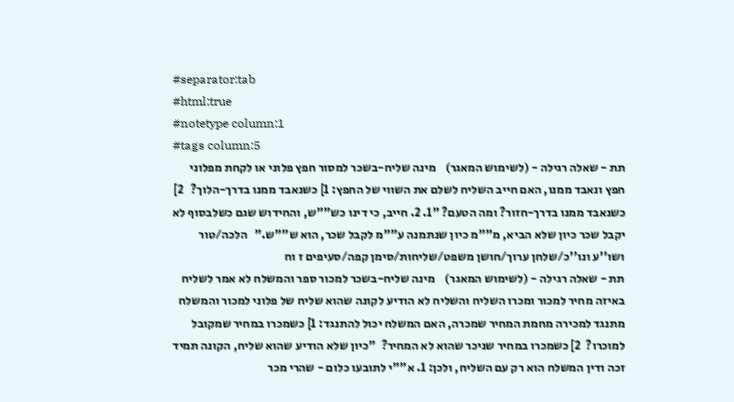#separator:tab
#html:true
#notetype column:1
#tags column:5
תת - שאלה רגילה - (לשימוש המאגר)    מינה שליח-בשכר למסור חפץ פלוני או לקחת מפלוני חפץ ונאבד ממנו, האם חייב השליח לשלם את השווי של החפץ: 1] כשנאבד ממנו בדרך-הלוך?   2] כשנאבד ממנו בדרך-חזור? ומה הטעם? "1. 2. חייב, כי דינו כש""ש, והחידוש שגם כשלבסוף לא יקבל שכר כיון שלא הביא, מ""מ כיון שנתמנה ע""מ לקבל שכר, הוא ש""ש."   הלכה/טור ושו''ע ונו''כ/שלחן ערוך/חושן משפט/שליחות/סימן קפה/סעיפים ז וח
תת - שאלה רגילה - (לשימוש המאגר)    מינה שליח-בשכר למכור ספר והמשלח לא אמר לשליח באיזה מחיר למכור ומכרו השליח והשליח לא הודיע לקונה שהוא שליח של פלוני למכור והמשלח מתנגד למכירה מחמת המחיר שמכרה, האם המשלח יכול להתנגד: 1] כשמכרו במחיר שמקובל למוכרו?  2] כשמכרו במחיר שניכר שהוא לא המחיר?  "כיון שלא הודיע שהוא שליח, הקונה תמיד זכה ודין המשלח הוא רק עם השליח, ולכן: 1. א""י לתובעו כלום - שהרי מכר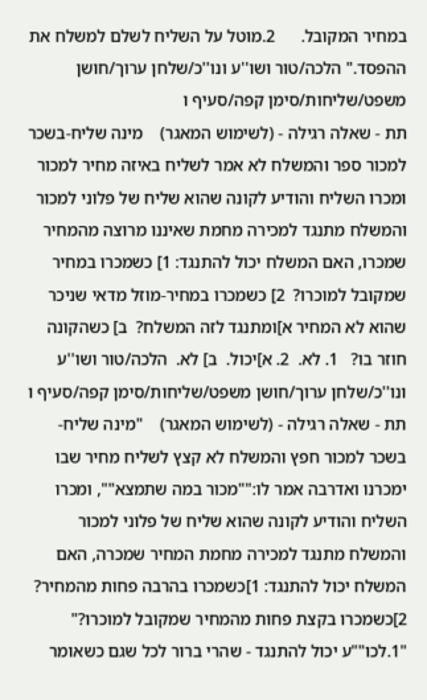במחיר המקובל.      2.מוטל על השליח לשלם למשלח את ההפסד." הלכה/טור ושו''ע ונו''כ/שלחן ערוך/חושן משפט/שליחות/סימן קפה/סעיף ו
תת - שאלה רגילה - (לשימוש המאגר)    מינה שליח-בשכר למכור ספר והמשלח לא אמר לשליח באיזה מחיר למכור ומכרו השליח והודיע לקונה שהוא שליח של פלוני למכור והמשלח מתנגד למכירה מחמת שאיננו מרוצה מהמחיר שמכרו, האם המשלח יכול להתנגד: 1] כשמכרו במחיר שמקובל למוכרו?  2] כשמכרו במחיר-מוזל מדאי שניכר שהוא לא המחיר א]ומתנגד לזה המשלח?  ב] כשהקונה חוזר בו?   1. לא.  2. א]יכול.  ב] לא.  הלכה/טור ושו''ע ונו''כ/שלחן ערוך/חושן משפט/שליחות/סימן קפה/סעיף ו
תת - שאלה רגילה - (לשימוש המאגר)    "מינה שליח-בשכר למכור חפץ והמשלח לא קצץ לשליח מחיר שבו ימכרנו ואדרבה אמר לו:""מכור במה שתמצא"", ומכרו השליח והודיע לקונה שהוא שליח של פלוני למכור והמשלח מתנגד למכירה מחמת המחיר שמכרה, האם המשלח יכול להתנגד: 1]כשמכרו בהרבה פחות מהמחיר?  2]כשמכרו בקצת פחות מהמחיר שמקובל למוכרו?"   "1.לכו""ע יכול להתנגד - שהרי ברור לכל שגם כשאומר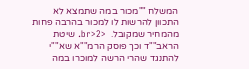המשלח ""מכור במה שתמצא לא התכוון להרשות לו למכור בהרבה פחות מהמחיר שמקובל.  <br>2. שיטת הראב""ד וכך פוסק הרמ""א שא""י להתנגד שהרי הרשה למוכרו במה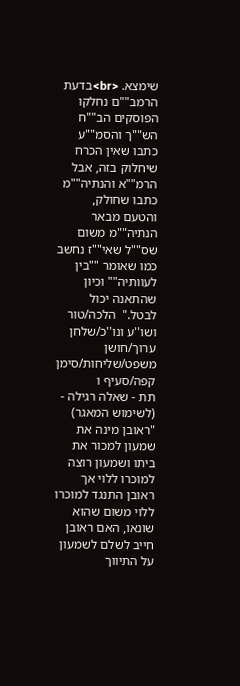שימצא. <br>בדעת הרמב""ם נחלקו הפוסקים הב""ח הש""ך והסמ""ע כתבו שאין הכרח שיחלוק בזה, אבל הרמ""א והנתיה""מ כתבו שחולק, והטעם מבאר הנתיה""מ משום שס""ל שאי""ז נחשב כמו שאומר ""בין לעוותיה"" וכיון שהתאנה יכול לבטל."  הלכה/טור ושו''ע ונו''כ/שלחן ערוך/חושן משפט/שליחות/סימן קפה/סעיף ו
תת - שאלה רגילה - (לשימוש המאגר)    "ראובן מינה את שמעון למכור את ביתו ושמעון רוצה למוכרו ללוי אך ראובן התנגד למוכרו ללוי משום שהוא שונאו, האם ראובן חייב לשלם לשמעון על התיווך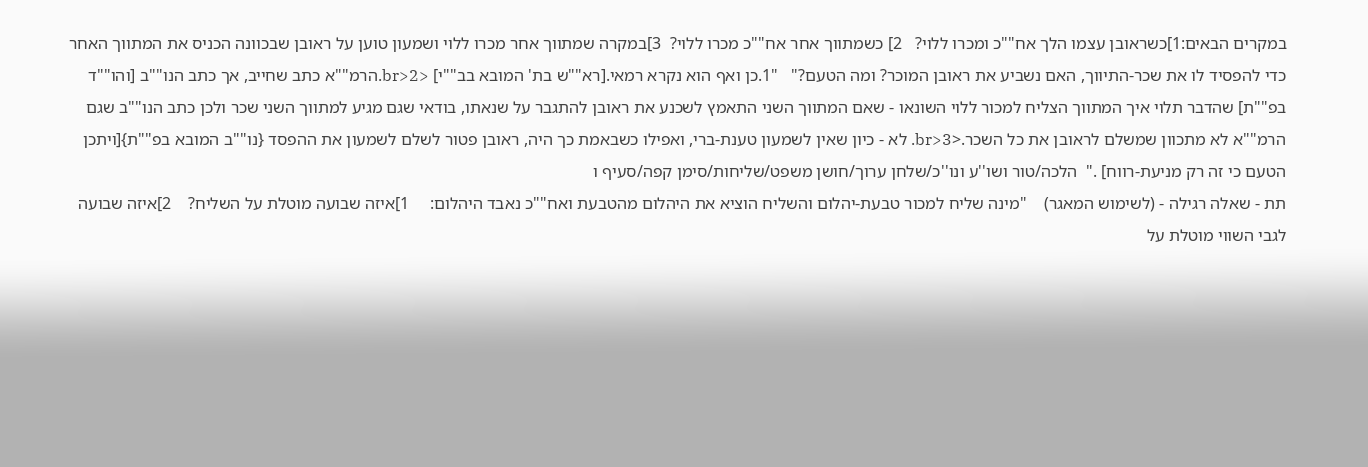במקרים הבאים:1]כשראובן עצמו הלך אח""כ ומכרו ללוי?   2] כשמתווך אחר אח""כ מכרו ללוי?  3]במקרה שמתווך אחר מכרו ללוי ושמעון טוען על ראובן שבכוונה הכניס את המתווך האחר כדי להפסיד לו את שכר-התיווך, האם נשביע את ראובן המוכר? ומה הטעם?"   "1.כן ואף הוא נקרא רמאי.[רא""ש בת' המובא בב""י] <br>2.הרמ""א כתב שחייב, אך כתב הנו""ב [והו""ד בפ""ת] שהדבר תלוי איך המתווך הצליח למכור ללוי השונאו - שאם המתווך השני התאמץ לשכנע את ראובן להתגבר על שנאתו, בודאי שגם מגיע למתווך השני שכר ולכן כתב הנו""ב שגם הרמ""א לא מתכוון שמשלם לראובן את כל השכר.<br>3. לא - כיון שאין לשמעון טענת-ברי, ואפילו כשבאמת כך היה, ראובן פטור לשלם לשמעון את ההפסד {נו""ב המובא בפ""ת}[ויתכן הטעם כי זה רק מניעת-רווח] ."  הלכה/טור ושו''ע ונו''כ/שלחן ערוך/חושן משפט/שליחות/סימן קפה/סעיף ו
תת - שאלה רגילה - (לשימוש המאגר)    "מינה שליח למכור טבעת-יהלום והשליח הוציא את היהלום מהטבעת ואח""כ נאבד היהלום:     1]איזה שבועה מוטלת על השליח?    2]איזה שבועה לגבי השווי מוטלת על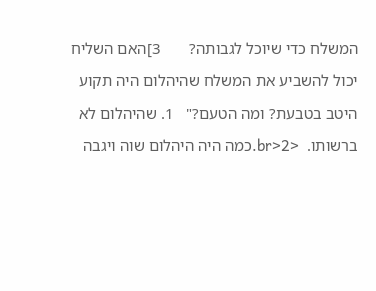המשלח כדי שיוכל לגבותה?       3]האם השליח יכול להשביע את המשלח שהיהלום היה תקוע היטב בטבעת? ומה הטעם?"   1. שהיהלום לא ברשותו.  <br>2.כמה היה היהלום שוה ויגבה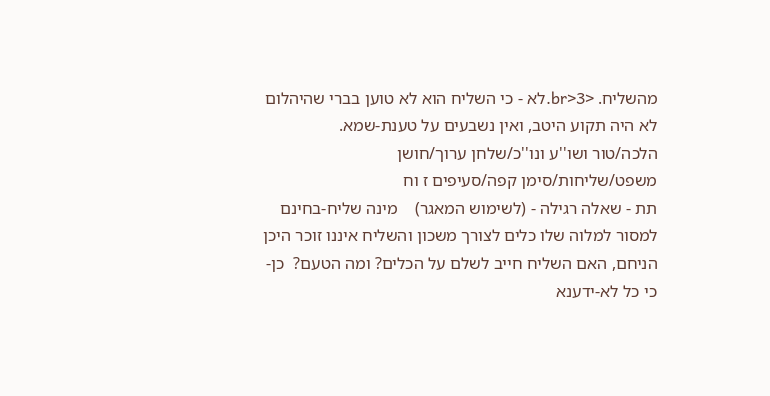מהשליח. <br>3.לא - כי השליח הוא לא טוען בברי שהיהלום לא היה תקוע היטב, ואין נשבעים על טענת-שמא.   הלכה/טור ושו''ע ונו''כ/שלחן ערוך/חושן משפט/שליחות/סימן קפה/סעיפים ז וח
תת - שאלה רגילה - (לשימוש המאגר)    מינה שליח-בחינם למסור למלוה שלו כלים לצורך משכון והשליח איננו זוכר היכן הניחם, האם השליח חייב לשלם על הכלים? ומה הטעם?  כן- כי כל לא-ידענא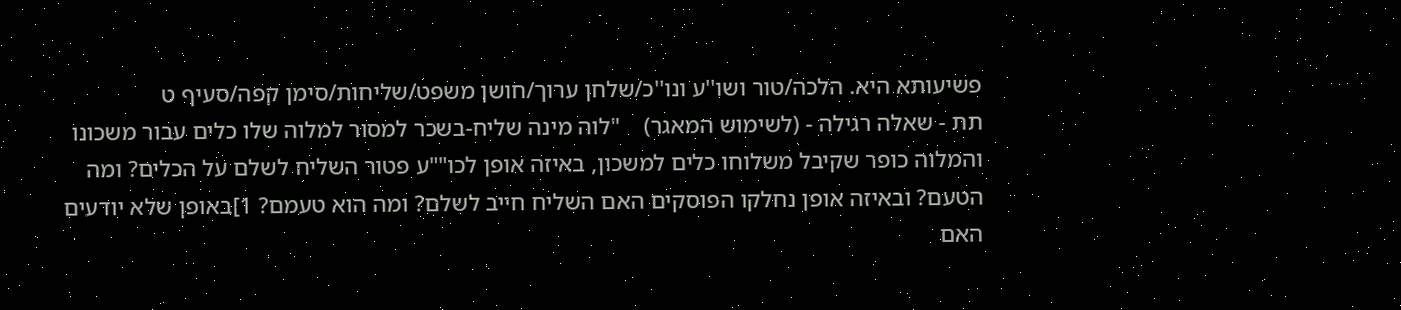פשיעותא היא. הלכה/טור ושו''ע ונו''כ/שלחן ערוך/חושן משפט/שליחות/סימן קפה/סעיף ט
תת - שאלה רגילה - (לשימוש המאגר)    "לוה מינה שליח-בשכר למסור למלוה שלו כלים עבור משכונו והמלוה כופר שקיבל משלוחו כלים למשכון, באיזה אופן לכו""ע פטור השליח לשלם על הכלים? ומה הטעם? ובאיזה אופן נחלקו הפוסקים האם השליח חייב לשלם? ומה הוא טעמם? 1]באופן שלא יודעים האם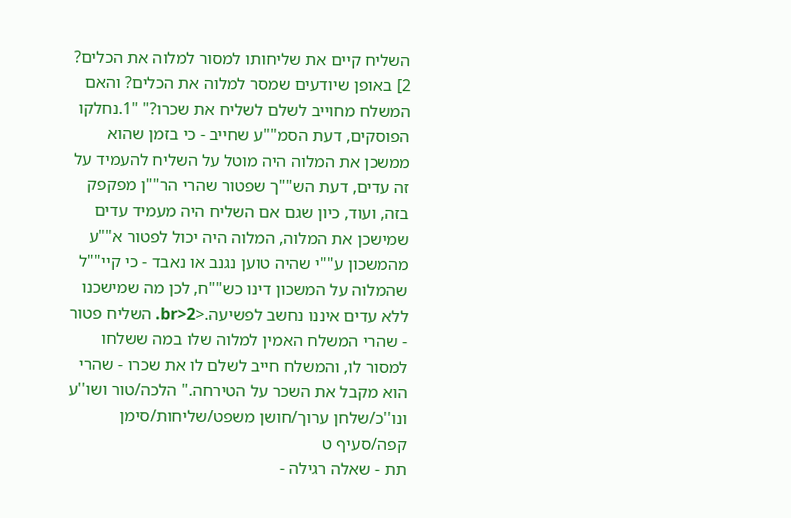השליח קיים את שליחותו למסור למלוה את הכלים?   2] באופן שיודעים שמסר למלוה את הכלים? והאם המשלח מחוייב לשלם לשליח את שכרו?" "1.נחלקו הפוסקים, דעת הסמ""ע שחייב - כי בזמן שהוא ממשכן את המלוה היה מוטל על השליח להעמיד על זה עדים, דעת הש""ך שפטור שהרי הר""ן מפקפק בזה, ועוד, כיון שגם אם השליח היה מעמיד עדים שמישכן את המלוה, המלוה היה יכול לפטור א""ע מהמשכון ע""י שהיה טוען נגנב או נאבד - כי קיי""ל שהמלוה על המשכון דינו כש""ח, לכן מה שמישכנו ללא עדים איננו נחשב לפשיעה.<br>2. השליח פטור - שהרי המשלח האמין למלוה שלו במה ששלחו למסור לו, והמשלח חייב לשלם לו את שכרו - שהרי הוא מקבל את השכר על הטירחה." הלכה/טור ושו''ע ונו''כ/שלחן ערוך/חושן משפט/שליחות/סימן קפה/סעיף ט
תת - שאלה רגילה -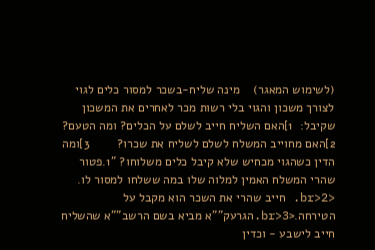(לשימוש המאגר)    מינה שליח-בשכר למסור כלים לגוי לצורך משכון והגוי בלי רשות מכר לאחרים את המשכון שקיבל:  1]האם השליח חייב לשלם על הכלים? ומה הטעם?            2]האם מחוייב המשלח לשלם לשליח את שכרו?        3]ומה הדין כשהגוי מכחיש שלא קיבל כלים משלוחו? "1.פטור  שהרי המשלח האמין למלוה שלו במה ששלחו למסור לו. <br>2. חייב שהרי את השכר הוא מקבל על הטירחה.<br>3.הגרעק""א מביא בשם הרשב""א שהשליח חייב לישבע - וכדין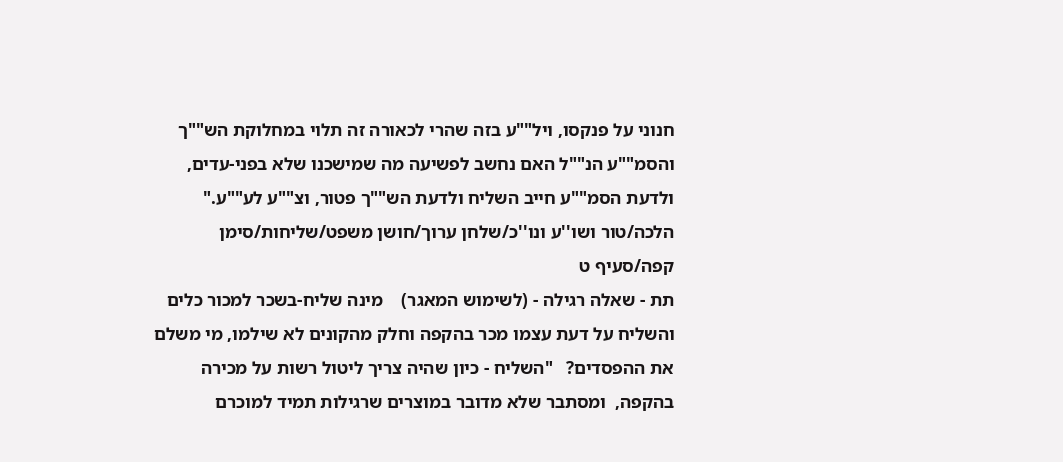חנוני על פנקסו, ויל""ע בזה שהרי לכאורה זה תלוי במחלוקת הש""ך והסמ""ע הנ""ל האם נחשב לפשיעה מה שמישכנו שלא בפני-עדים, ולדעת הסמ""ע חייב השליח ולדעת הש""ך פטור, וצ""ע לע""ע."  הלכה/טור ושו''ע ונו''כ/שלחן ערוך/חושן משפט/שליחות/סימן קפה/סעיף ט
תת - שאלה רגילה - (לשימוש המאגר)    מינה שליח-בשכר למכור כלים והשליח על דעת עצמו מכר בהקפה וחלק מהקונים לא שילמו, מי משלם את ההפסדים?   "השליח - כיון שהיה צריך ליטול רשות על מכירה בהקפה,  ומסתבר שלא מדובר במוצרים שרגילות תמיד למוכרם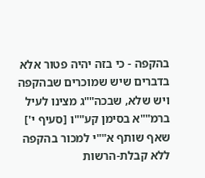בהקפה - כי בזה יהיה פטור אלא בדברים שיש שמוכרים שבהקפה ויש שלא, שבכה""ג מצינו לעיל ברמ""א בסימן קע""ו [סעיף י'] שאף שותף א""י למכור בהקפה ללא קבלת-הרשות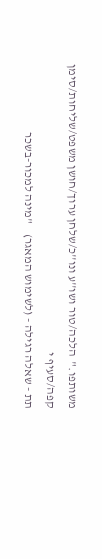משותפו."  הלכה/טור ושו''ע ונו''כ/שלחן ערוך/חושן משפט/שליחות/סימן קפה/סעיף י
תת - שאלה רגילה - (לשימוש המאגר)    "מינה למכור-בשכר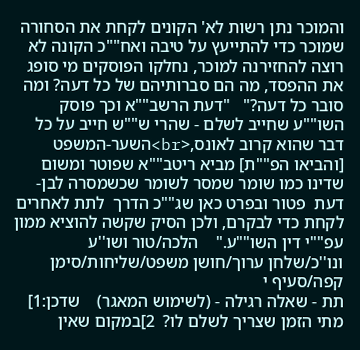והמוכר נתן רשות לא' הקונים לקחת את הסחורה שמוכר כדי להתייעץ על טיבה ואח""כ הקונה לא רוצה להחזירנה למוכר, נחלקו הפוסקים מי סופג את ההפסד, מה הם סברותיהם של כל דעה? ומה סובר כל דעה?"   "דעת הרשב""א וכך פוסק השו""ע שחייב לשלם - שהרי ש""ש חייב על כל דבר שהוא קרוב לאונס,<br>השער-המשפט [והביאו הפ""ת] מביא ריטב""א שפוטר ומשום שדינו כמו שומר שמסר לשומר שכשמסרה לבן-דעת  פטור ובפרט כאן שג""כ הדרך  לתת לאחרים לקחת כדי לבקרם, ולכן הסיק שקשה להוציא ממון עפ""י דין השו""ע."    הלכה/טור ושו''ע ונו''כ/שלחן ערוך/חושן משפט/שליחות/סימן קפה/סעיף י
תת - שאלה רגילה - (לשימוש המאגר)    שדכן:1] מתי הזמן שצריך לשלם לו?  2]במקום שאין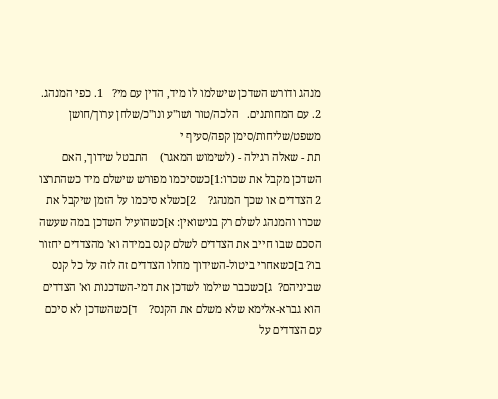מנהג ודורש השדכן שישלמו לו מיד, הדין עם מי?   1. כפי המנהג.     2. עם המחותנים.   הלכה/טור ושו''ע ונו''כ/שלחן ערוך/חושן משפט/שליחות/סימן קפה/סעיף י
תת - שאלה רגילה - (לשימוש המאגר)    התבטל שידוך, האם השדכן מקבל את שכרו:1]כשסיכמו מפורש שישלם מיד כשהתרצו 2 הצדדים או שכך המנהג?    2]כשלא סיכמו על הזמן שיקבל את שכרו והמנהג לשלם רק בנישואין: א]כשהועיל השדכן במה שעשה הסכם שבו חייב את הצדדים לשלם קנס במידה וא' מהצדדים יחזור בו? ב]כשאחרי ביטול-השידוך מחלו הצדדים זה לזה על כל קנס שביניהם?  ג]כשכבר שילמו לשדכן את דמי-השדכנות וא' הצדדים הוא גברא-אלימא שלא משלם את הקנס?    ד]כשהשדכן לא סיכם עם הצדדים על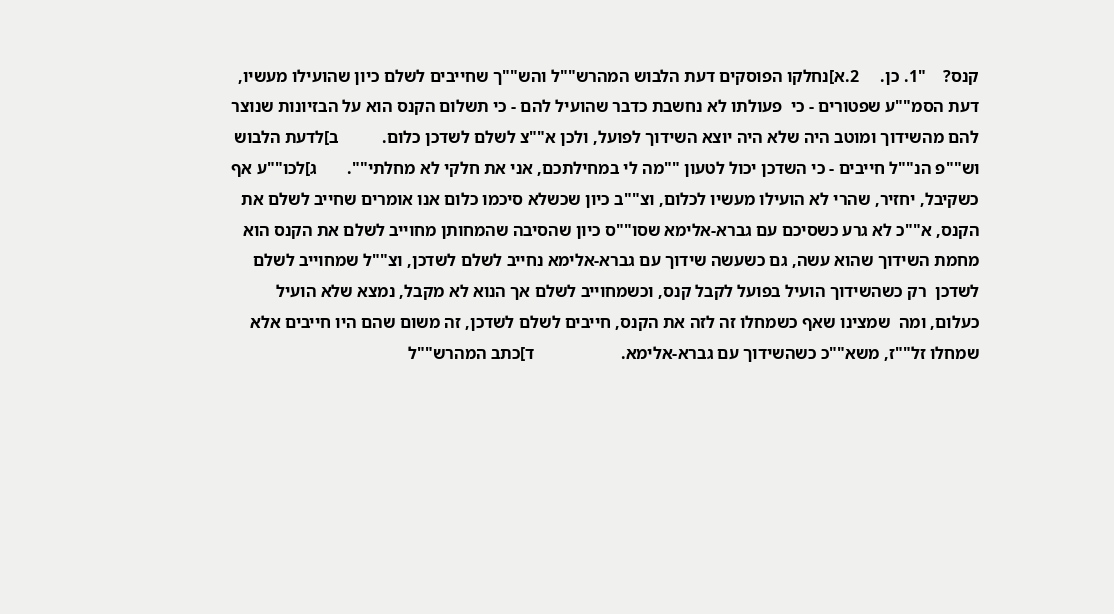קנס?    "1. כן.     2.א]נחלקו הפוסקים דעת הלבוש המהרש""ל והש""ך שחייבים לשלם כיון שהועילו מעשיו, דעת הסמ""ע שפטורים - כי  פעולתו לא נחשבת כדבר שהועיל להם - כי תשלום הקנס הוא על הבזיונות שנוצר להם מהשידוך ומוטב היה שלא היה יוצא השידוך לפועל, ולכן א""צ לשלם לשדכן כלום.          ב]לדעת הלבוש וש""פ הנ""ל חייבים - כי השדכן יכול לטעון ""מה לי במחילתכם, אני את חלקי לא מחלתי"".       ג]לכו""ע אף כשקיבל, יחזיר, שהרי לא הועילו מעשיו לכלום, וצ""ב כיון שכשלא סיכמו כלום אנו אומרים שחייב לשלם את הקנס, א""כ לא גרע כשסיכם עם גברא-אלימא שסו""ס כיון שהסיבה שהמחותן מחוייב לשלם את הקנס הוא מחמת השידוך שהוא עשה, גם כשעשה שידוך עם גברא-אלימא נחייב לשלם לשדכן, וצ""ל שמחוייב לשלם לשדכן  רק כשהשידוך הועיל בפועל לקבל קנס, וכשמחוייב לשלם אך הנוא לא מקבל, נמצא שלא הועיל כעלום, ומה  שמצינו שאף כשמחלו זה לזה את הקנס, חייבים לשלם לשדכן, זה משום שהם היו חייבים אלא שמחלו זל""ז, משא""כ כשהשידוך עם גברא-אלימא.                    ד]כתב המהרש""ל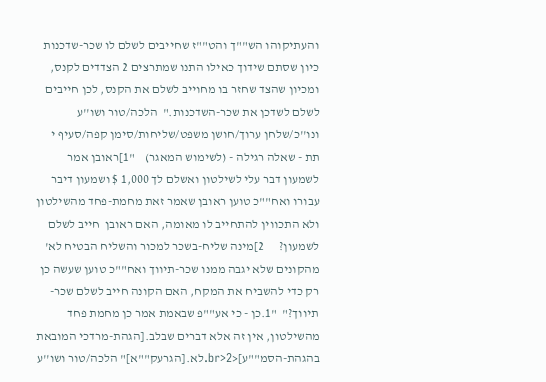והעתיקוהו הש""ך והט""ז שחייבים לשלם לו שכר-שדכנות כיון שסתם שידוך כאילו התנו שמתרצים 2 הצדדים לקנס, ומכיון שהצד שחזר בו מחוייב לשלם את הקנס, לכן חייבים לשלם לשדכן את שכר-השדכנות."  הלכה/טור ושו''ע ונו''כ/שלחן ערוך/חושן משפט/שליחות/סימן קפה/סעיף י
תת - שאלה רגילה - (לשימוש המאגר)    "1]ראובן אמר לשמעון דבר עלי לשילטון ואשלם לך 1,000 $ ושמעון דיבר עבורו ואח""כ טוען ראובן שאמר זאת מחמת-פחד מהשילטון ולא התכווין להתחייב לו מאומה, האם ראובן  חייב לשלם לשמעון?      2]מינה שליח-בשכר למכור והשליח הבטיח לא' מהקונים שלא יגבה ממנו שכר-תיווך ואח""כ טוען שעשה כן רק כדי להשביח את המקח, האם הקונה חייב לשלם שכר-תיווך?"  "1.כן - כי אע""פ שבאמת אמר כן מחמת פחד מהשילטון, אין זה אלא דברים שבלב.[הגהת-מרדכי המובאת בהגהת-הסמ""ע]<br>2.לא.[הגרעק""א]" הלכה/טור ושו''ע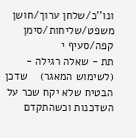ונו''כ/שלחן ערוך/חושן משפט/שליחות/סימן קפה/סעיף י
תת - שאלה רגילה - (לשימוש המאגר)    שדכן הבטיח שלא יקח שכר על השדכנות וכשהתקדם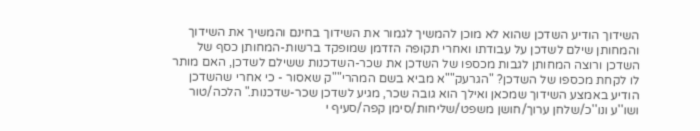השידוך הודיע השדכן שהוא לא מוכן להמשיך לגמור את השידוך בחינם והמשיך את השידוך והמחותן שילם לשדכן על עבודתו ואחרי תקופה הזדמן שמופקד ברשות-המחותן כסף של השדכן ורוצה המחותן לגבות מכספו של השדכן את שכר-השדכנות ששילם לשדכן, האם מותר לו לקחת מכספו של השדכן? "הגרעק""א מביא בשם המהרי""ק שאסור - כי אחרי שהשדכן הודיע באמצע השידוך שמכאן ואילך הוא גובה שכר, מגיע לשדכן שכר-שדכנות." הלכה/טור ושו''ע ונו''כ/שלחן ערוך/חושן משפט/שליחות/סימן קפה/סעיף י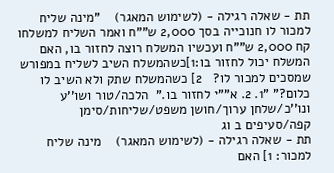תת - שאלה רגילה - (לשימוש המאגר)    "מינה שליח למכור לו חנוכייה בסך 2,000 ש""ח ואמר השליח למשלחו קח 2,000 ש""ח ועכשיו המשלח רוצה לחזור בו, האם המשלח יכול לחזור בו:1]כשהמשלח השיב לשליח במפורש שמסכים למכור לו?   2] כשהמשלח שתק ולא השיב לו כלום?" "1. 2. א""י לחזור בו."  הלכה/טור ושו''ע ונו''כ/שלחן ערוך/חושן משפט/שליחות/סימן קפה/סעיפים ב וג
תת - שאלה רגילה - (לשימוש המאגר)    מינה שליח למכור: 1] האם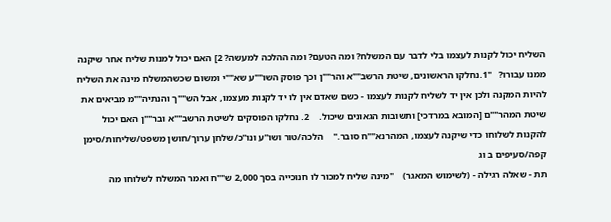השליח יכול לקנות לעצמו בלי לדבר עם המשלח? ומה הטעם? ומה ההלכה למעשה? 2] האם יכול למנות שליח אחר שיקנה ממנו עבורו?   "1.נחלקו הראשונים, שיטת הרשב""א והר""ן וכך פוסק השו""ע שא""י ומשום שכשהמשלח מינה את השליח להיות המקנה ולכן אין יד לשליח לקנות לעצמו - כשם שאדם אין לו יד לקנות מעצמו, אבל הש""ך והנתיה""מ מביאים את שיטת המהר""ם [המובא במרדכי] ותשובות הגאונים שיכול.    2. נחלקו הפוסקים לשיטת הרשב""א ובר""ן האם יכול להקנות לשלוחו כדי שיקנה לעצמו, המהרנא""ח סובר."    הלכה/טור ושו''ע ונו''כ/שלחן ערוך/חושן משפט/שליחות/סימן קפה/סעיפים ב וג
תת - שאלה רגילה - (לשימוש המאגר)    "מינה שליח למכור לו חנוכייה בסך 2,000 ש""ח ואמר המשלח לשלוחו מה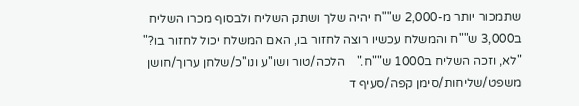שתמכור יותר מ-2,000 ש""ח יהיה שלך ושתק השליח ולבסוף מכרו השליח ב3,000 ש""ח והמשלח עכשיו רוצה לחזור בו, האם המשלח יכול לחזור בו?"    "לא, וזכה השליח ב1000 ש""ח."    הלכה/טור ושו''ע ונו''כ/שלחן ערוך/חושן משפט/שליחות/סימן קפה/סעיף ד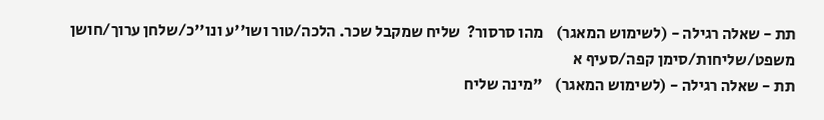תת - שאלה רגילה - (לשימוש המאגר)    מהו סרסור?  שליח שמקבל שכר. הלכה/טור ושו''ע ונו''כ/שלחן ערוך/חושן משפט/שליחות/סימן קפה/סעיף א
תת - שאלה רגילה - (לשימוש המאגר)    "מינה שליח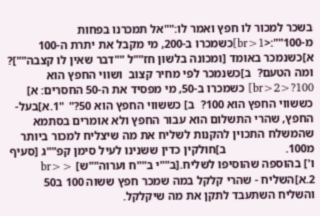בשכר למכור לו חפץ ואמר לו:""אל תמכרנו בפחות מ-100"":<br>1]כשמכרו ב-200, מי מקבל את יתרת ה-100 א]כשנמכר באומד [ומכונה בלשון חז""ל ""דבר שאין לו קצבה""]? ומה הטעם?  ב]כשנמכר לפי מחיר קצוב  ושווי החפץ הוא 100?<br>2] כשמכרו ב-50, מי מפסיד את ה-50 החסרים: א] כששווי החפץ הוא 100?  ב] כששווי החפץ הוא 50?"  "1.א]בעל-החפץ, שהרי התשלום הוא עבור החפץ ולא אומרים בסתמא שהמשלח התכוין להקנות לשליח את מה שיצליח למכור ביותר מ100.                    ב]חולקין כדין ששנינו לעיל סימן קפ""ג [סעיף ו'] בהוספה שהוסיפו לשליח.[ב""י ב""ח וערוה""ש] <br> 2.א]השליח - שהרי קלקל במה שמכר חפץ ששוה 100 ב50 והשליח השתעבד לתקן את מה שיקלקל.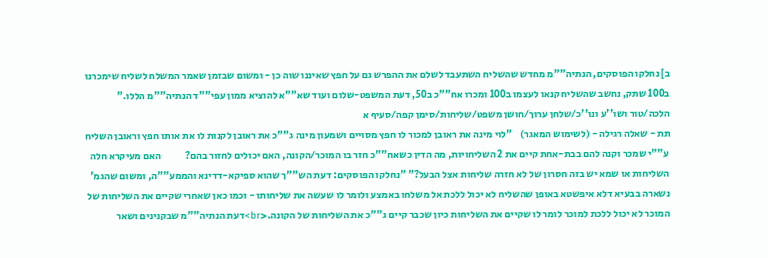ב] נחלקו הפוסקים, הנתיה""מ מחדש שהשליח השתעבד לשלם את ההפרש גם על חפץ שאיננו שוה כן - ומשום שבזמן שאמר המשלח לשליח שימכרנו ב100 שתק, נחשב שהשליח קנאו לעצמו ב100 ומכרו אח""כ ב50, דעת המשפט-שלום ועוד שא""א להוציא ממון עפי""ד הנתיה""מ הללו."   הלכה/טור ושו''ע ונו''כ/שלחן ערוך/חושן משפט/שליחות/סימן קפה/סעיף א
תת - שאלה רגילה - (לשימוש המאגר)    "לוי מינה את ראובן למכור לו חפץ מסויים ושמעון מינה ג""כ את ראובן לקנות לו את אותו חפץ וראובן השליח ע""י שמכר וקנה להם בבת-אחת קיים את 2 השליחויות, מה הדין כשאח""כ חזר בו המוכר/הקונה, האם יכולים לחזור בהם?            האם מעיקרא חלה השליחות או שמא יש בזה חסרון של לא חזרה שליחות אצל הבעל?" "נחלקו הפוסקים: דעת הש""ך שהוא ספיקא-דדינא והממע""ה, ומשום שהגמ' נשארה בבעיא דלא איפשטא באופן שהשליח לא יכול ללכת אל משלחו באמצע ולומר לו שעשה את שליחותו - וכמו כאן שאחרי שקיים את השליחות של המוכר לא יכול ללכת למוכר לומר לו שקיים את השליחות כיון שכבר קיים ג""כ את השליחות של הקונה.<br>דעת הנתיה""מ שבקנינים ושאר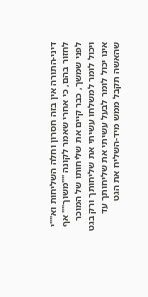דיני-התורה אין בזה חסרון וחלה השליחות וא""י לחזור בהם, כי אחרי שאמר לקונה ""משוך"" אף לפני שמשך, כבר קיים את שליחותו של המוכר ויכול לומר למשלחו עשיתי את שליחותך ורק בגט אינו יכול לומר לבעל עשיתי את שליחותך עד שהאשה תקבל ממש מיד-השליח את הגט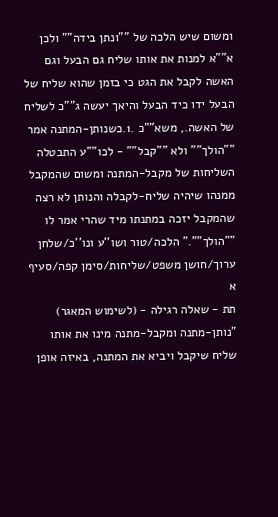ומשום שיש הלכה של ""ונתן בידה"" ולכן א""א למנות את אותו שליח גם הבעל וגם האשה לקבל את הגט כי בזמן שהוא שליח של הבעל ידו כיד הבעל והיאך יעשה ג""כ לשליח של האשה., משא""כ .1.כשנותן-המתנה אמר ""הולך"" ולא ""קבל"" - לכו""ע התבטלה השליחות של מקבל-המתנה ומשום שהמקבל ממנהו שיהיה שליח-לקבלה והנותן לא רצה שהמקבל יזכה במתנתו מיד שהרי אמר לו ""הולך""." הלכה/טור ושו''ע ונו''כ/שלחן ערוך/חושן משפט/שליחות/סימן קפה/סעיף א
תת - שאלה רגילה - (לשימוש המאגר)    "נותן-מתנה ומקבל-מתנה מינו את אותו שליח שיקבל ויביא את המתנה, באיזה אופן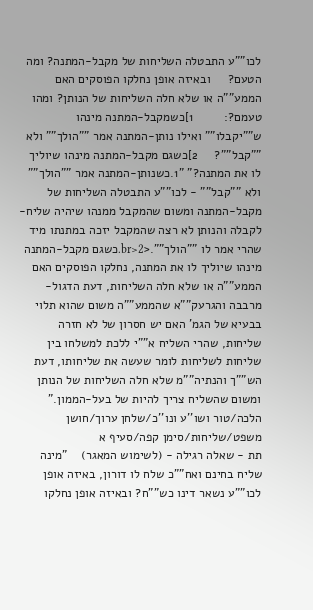לכו""ע התבטלה השליחות של מקבל-המתנה? ומה הטעם?     ובאיזה אופן נחלקו הפוסקים האם הממע""ה או שלא חלה השליחות של הנותן? ומהו טעמם?:         1]כשמקבל-המתנה מינהו ש""יקבלו"" ואילו נותן-המתנה אמר ""הולך"" ולא ""קבל""?     2]כשגם מקבל-המתנה מינהו שיוליך  לו את המתנה?" "1.כשנותן-המתנה אמר ""הולך"" ולא ""קבל"" - לכו""ע התבטלה השליחות של מקבל-המתנה ומשום שהמקבל ממנהו שיהיה שליח-לקבלה והנותן לא רצה שהמקבל יזכה במתנתו מיד שהרי אמר לו ""הולך"".<br>2.כשגם מקבל-המתנה מינהו שיוליך לו את המתנה, נחלקו הפוסקים האם הממע""ה או שלא חלה השליחות, דעת הדגול-מרבבה והגרעק""א שהממע""ה משום שהוא תלוי בבעיא של הגמ' האם יש חסרון של לא חזרה שליחות, שהרי השליח א""י ללכת למשלחו בין שליחות לשליחות לומר שעשה את שליחותו, דעת הש""ך והנתיה""מ שלא חלה השליחות של הנותן ומשום שהשליח צריך להיות של בעל-הממון." הלכה/טור ושו''ע ונו''כ/שלחן ערוך/חושן משפט/שליחות/סימן קפה/סעיף א
תת - שאלה רגילה - (לשימוש המאגר)    "מינה שליח בחינם ואח""כ שלח לו דורון, באיזה אופן לכו""ע נשאר דינו כש""ח? ובאיזה אופן נחלקו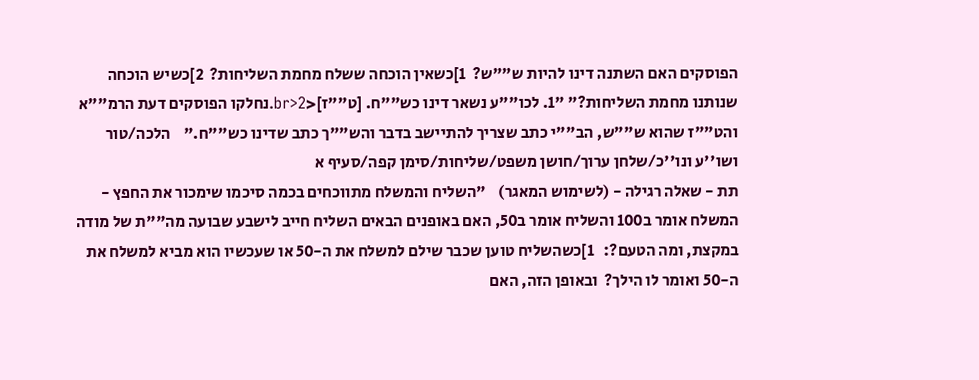הפוסקים האם השתנה דינו להיות ש""ש?  1]כשאין הוכחה ששלח מחמת השליחות?  2]כשיש הוכחה שנותנו מחמת השליחות?" "1. לכו""ע נשאר דינו כש""ח. [ט""ז]<br>2.נחלקו הפוסקים דעת הרמ""א והט""ז שהוא ש""ש, הב""י כתב שצריך להתיישב בדבר והש""ך כתב שדינו כש""ח."    הלכה/טור ושו''ע ונו''כ/שלחן ערוך/חושן משפט/שליחות/סימן קפה/סעיף א
תת - שאלה רגילה - (לשימוש המאגר)    "השליח והמשלח מתווכחים בכמה סיכמו שימכור את החפץ - המשלח אומר ב100 והשליח אומר ב50, האם באופנים הבאים השליח חייב לישבע שבועה מה""ת של מודה במקצת, ומה הטעם?:   1]כשהשליח טוען שכבר שילם למשלח את ה-50 או שעכשיו הוא מביא למשלח את ה-50 ואומר לו הילך?  ובאופן הזה, האם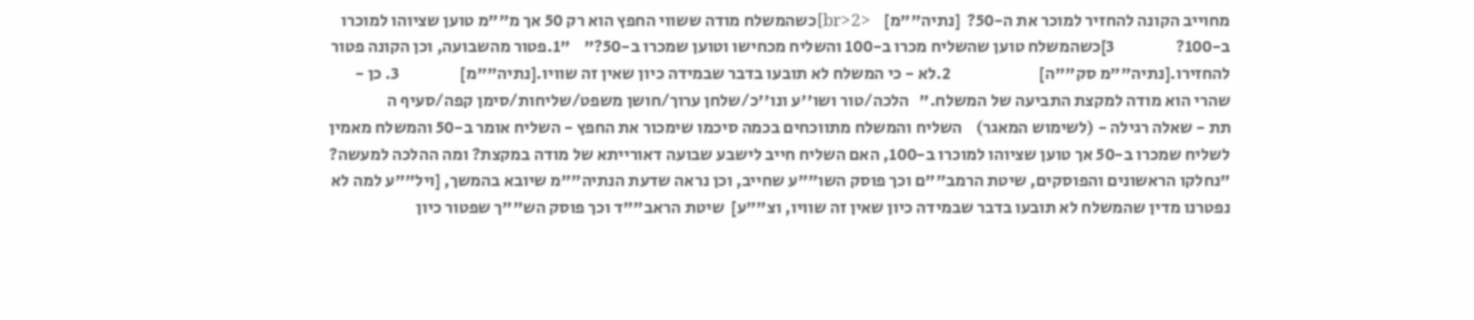מחוייב הקונה להחזיר למוכר את ה-50?  [נתיה""מ]    <br>2]כשהמשלח מודה ששווי החפץ הוא רק 50 אך מ""מ טוען שציוהו למוכרו ב-100?                  3]כשהמשלח טוען שהשליח מכרו ב-100 והשליח מכחישו וטוען שמכרו ב-50?"    "1.פטור מהשבועה, וכן הקונה פטור להחזירו.[נתיה""מ סק""ה]                          2.לא - כי המשלח לא תובעו בדבר שבמידה כיון שאין זה שוויו.[נתיה""מ]                  3. כן - שהרי הוא מודה למקצת התביעה של המשלח."   הלכה/טור ושו''ע ונו''כ/שלחן ערוך/חושן משפט/שליחות/סימן קפה/סעיף ה
תת - שאלה רגילה - (לשימוש המאגר)    השליח והמשלח מתווכחים בכמה סיכמו שימכור את החפץ - השליח אומר ב-50 והמשלח מאמין לשליח שמכרו ב-50 אך טוען שציוהו למוכרו ב-100, האם השליח חייב לישבע שבועה דאורייתא של מודה במקצת? ומה ההלכה למעשה?    "נחלקו הראשונים והפוסקים, שיטת הרמב""ם וכך פוסק השו""ע שחייב, וכן נראה שדעת הנתיה""מ שיובא בהמשך, [ויל""ע למה לא נפטרנו מדין שהמשלח לא תובעו בדבר שבמידה כיון שאין זה שוויו, וצ""ע]  שיטת הראב""ד וכך פוסק הש""ך שפטור כיון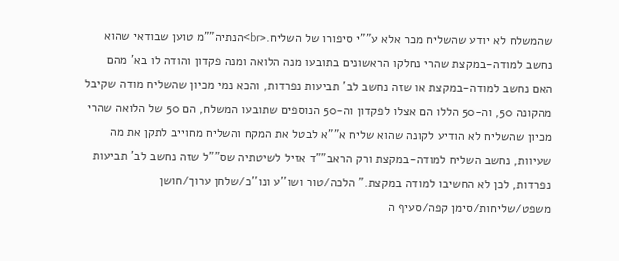שהמשלח לא יודע שהשליח מכר אלא ע""י סיפורו של השליח.<br>הנתיה""מ טוען שבודאי שהוא נחשב למודה-במקצת שהרי נחלקו הראשונים בתובעו מנה הלואה ומנה פקדון והודה לו בא' מהם האם נחשב למודה-במקצת או שזה נחשב לב' תביעות נפרדות, והכא נמי מכיון שהשליח מודה שקיבל מהקונה 50, וה-50 הללו הם אצלו לפקדון וה-50 הנוספים שתובעו המשלח, הם 50 של הלואה שהרי מכיון שהשליח לא הודיע לקונה שהוא שליח א""א לבטל את המקח והשליח מחוייב לתקן את מה שעיוות, נחשב השליח למודה-במקצת ורק הראב""ד אזיל לשיטתיה שס""ל שזה נחשב לב' תביעות נפרדות, לכן לא החשיבו למודה במקצת." הלכה/טור ושו''ע ונו''כ/שלחן ערוך/חושן משפט/שליחות/סימן קפה/סעיף ה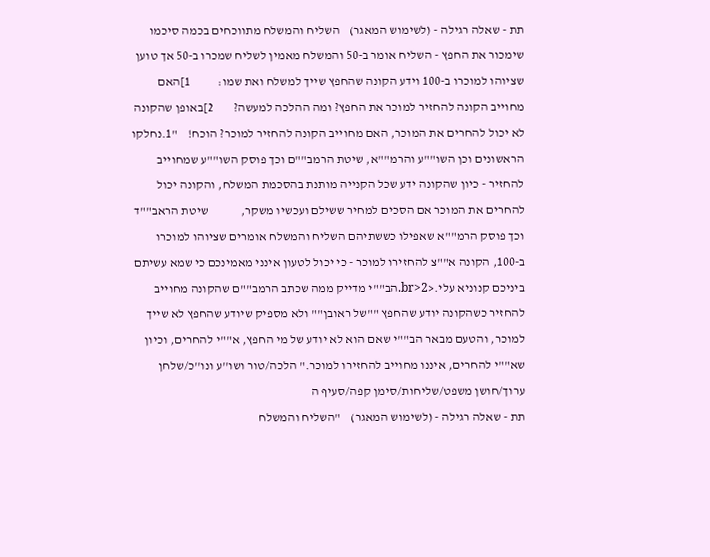תת - שאלה רגילה - (לשימוש המאגר)    השליח והמשלח מתווכחים בכמה סיכמו שימכור את החפץ - השליח אומר ב-50 והמשלח מאמין לשליח שמכרו ב-50 אך טוען שציוהו למוכרו ב-100 וידע הקונה שהחפץ שייך למשלח ואת שמו:           1]האם מחוייב הקונה להחזיר למוכר את החפץ? ומה ההלכה למעשה?        2]באופן שהקונה לא יכול להחרים את המוכר, האם מחוייב הקונה להחזיר למוכר? הוכח!    "1.נחלקו הראשונים וכן השו""ע והרמ""א, שיטת הרמב""ם וכך פוסק השו""ע שמחוייב להחזיר - כיון שהקונה ידע שכל הקנייה מותנת בהסכמת המשלח, והקונה יכול להחרים את המוכר אם הסכים למחיר ששילם ועכשיו משקר,             שיטת הראב""ד וכך פוסק הרמ""א שאפילו כששתיהם השליח והמשלח אומרים שציוהו למוכרו ב-100, הקונה א""צ להחזירו למוכר - כי יכול לטעון אינני מאמינכם כי שמא עשיתם ביניכם קנוניא עלי.<br>2.הב""י מדייק ממה שכתב הרמב""ם שהקונה מחוייב להחזיר כשהקונה יודע שהחפץ ""של ראובן"" ולא מספיק שיודע שהחפץ לא שייך למוכר, והטעם מבאר הב""י שאם הוא לא יודע של מי החפץ, א""י להחרים, וכיון שא""י להחרים, איננו מחוייב להחזירו למוכר." הלכה/טור ושו''ע ונו''כ/שלחן ערוך/חושן משפט/שליחות/סימן קפה/סעיף ה
תת - שאלה רגילה - (לשימוש המאגר)    "השליח והמשלח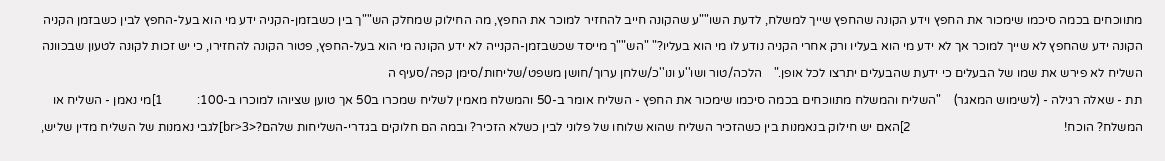מתווכחים בכמה סיכמו שימכור את החפץ וידע הקונה שהחפץ שייך למשלח, לדעת השו""ע שהקונה חייב להחזיר למוכר את החפץ, מה החילוק שמחלק הש""ך בין כשבזמן-הקניה ידע מי הוא בעל-החפץ לבין כשבזמן הקניה הקונה ידע שהחפץ לא שייך למוכר אך לא ידע מי הוא בעליו ורק אחרי הקניה נודע לו מי הוא בעליו?" "הש""ך מייסד שכשבזמן-הקנייה לא ידע הקונה מי הוא בעל-החפץ, פטור הקונה להחזירו, כי יש זכות לקונה לטעון שבכוונה השליח לא פירש את שמו של הבעלים כי ידעת שהבעלים יתרצו לכל אופן."    הלכה/טור ושו''ע ונו''כ/שלחן ערוך/חושן משפט/שליחות/סימן קפה/סעיף ה
תת - שאלה רגילה - (לשימוש המאגר)    "השליח והמשלח מתווכחים בכמה סיכמו שימכור את החפץ - השליח אומר ב-50 והמשלח מאמין לשליח שמכרו ב50 אך טוען שציוהו למוכרו ב-100:           1]מי נאמן - השליח או המשלח? הוכח!                                                 2]האם יש חילוק בנאמנות בין כשהזכיר השליח שהוא שלוחו של פלוני לבין כשלא הזכיר? ובמה הם חלוקים בגדרי-השליחות שלהם?<br>3]לגבי נאמנות של השליח מדין שליש,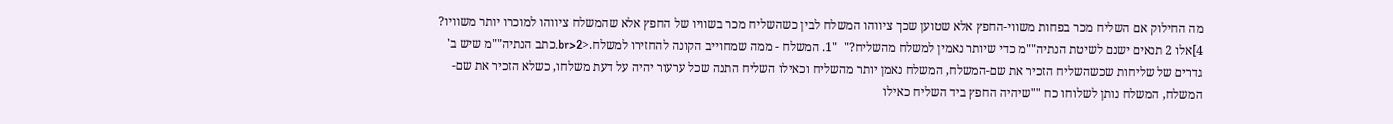מה החילוק אם השליח מכר בפחות משווי-החפץ אלא שטוען שכך ציווהו המשלח לבין כשהשליח מכר בשוויו של החפץ אלא שהמשלח ציווהו למוכרו יותר משוויו?           4]אלו 2 תנאים ישנם לשיטת הנתיה""מ כדי שיותר נאמין למשלח מהשליח?"  "1. המשלח - ממה שמחוייב הקונה להחזירו למשלח.<br>2.כתב הנתיה""מ שיש ב' גדרים של שליחות שכשהשליח הזכיר את שם-המשלח, המשלח נאמן יותר מהשליח וכאילו השליח התנה שכל ערעור יהיה על דעת משלחו, כשלא הזכיר את שם-המשלח, המשלח נותן לשלוחו כח ""שיהיה החפץ ביד השליח כאילו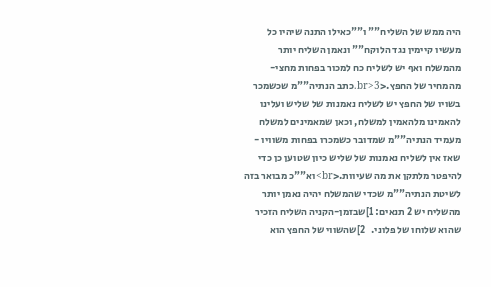היה ממש של השליח"" ו""כאילו התנה שיהיו כל מעשיו קיימין נגד הלוקח"" ונאמן השליח יותר מהמשלח ואף יש לשליח כח למכור בפחות מחצי-מהמחיר של החפץ.<br>3.כתב הנתיה""מ שכשמכר בשויו של החפץ יש לשליח נאמנות של שליש ועלינו להאמינו מלהאמין למשלח, וכאן שמאמינים למשלח מעמיד הנתיה""מ שמדובר כשמכרו בפחות משוויו - שאז אין לשליח נאמנות של שליש כיון שטוען כן כדי להיפטר מלתקן את מה שעיוות.<br>וא""כ מבואר בזה לשיטת הנתיה""מ שכדי שהמשלח יהיה נאמן יותר מהשליח יש 2 תנאים: 1]שבזמן-הקניה השליח הזכיר שהוא שלוחו של פלוני.   2]שהשווי של החפץ הוא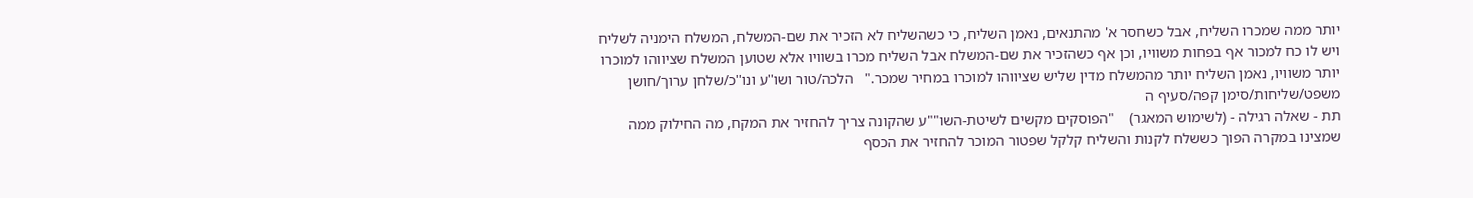יותר ממה שמכרו השליח, אבל כשחסר א' מהתנאים, נאמן השליח, כי כשהשליח לא הזכיר את שם-המשלח, המשלח הימניה לשליח ויש לו כח למכור אף בפחות משוויו, וכן אף כשהזכיר את שם-המשלח אבל השליח מכרו בשוויו אלא שטוען המשלח שציווהו למוכרו יותר משוויו, נאמן השליח יותר מהמשלח מדין שליש שציווהו למוכרו במחיר שמכר."   הלכה/טור ושו''ע ונו''כ/שלחן ערוך/חושן משפט/שליחות/סימן קפה/סעיף ה
תת - שאלה רגילה - (לשימוש המאגר)    "הפוסקים מקשים לשיטת-השו""ע שהקונה צריך להחזיר את המקח, מה החילוק ממה שמצינו במקרה הפוך כששלח לקנות והשליח קלקל שפטור המוכר להחזיר את הכסף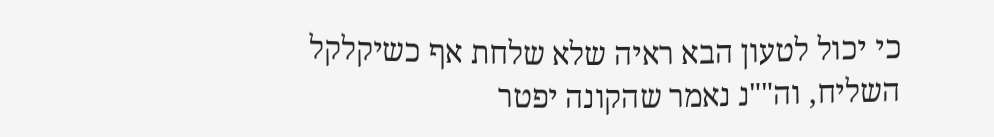כי יכול לטעון הבא ראיה שלא שלחת אף כשיקלקל השליח, וה""נ נאמר שהקונה יפטר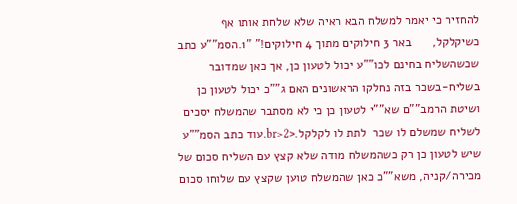להחזיר כי יאמר למשלח הבא ראיה שלא שלחת אותו אף כשיקלקל,      באר 3 חילוקים מתוך 4 חילוקים!" "1.הסמ""ע כתב שכשהשליח בחינם לכו""ע יכול לטעון כן, אך כאן שמדובר בשליח-בשכר בזה נחלקו הראשונים האם ג""כ יכול לטעון כן ושיטת הרמב""ם שא""י לטעון כן כי לא מסתבר שהמשלח יסכים לשליח שמשלם לו שכר  לתת לו לקלקל.<br>2.עוד כתב הסמ""ע שיש לטעון כן רק כשהמשלח מודה שלא קצץ עם השליח סכום של מכירה/קניה, משא""כ כאן שהמשלח טוען שקצץ עם שלוחו סכום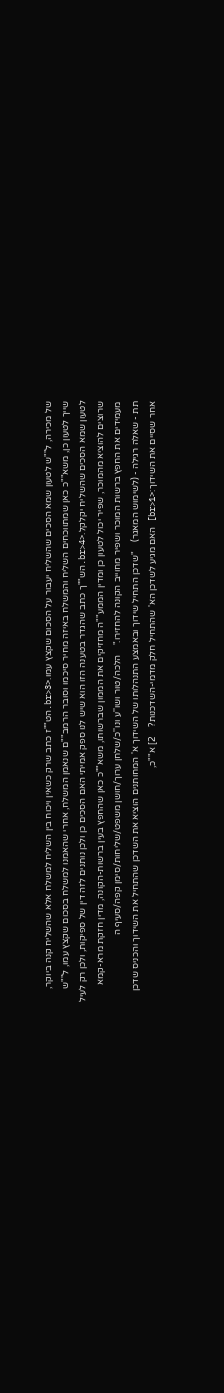של מכירה, ל""ש לטעון שמא הסכים שהשליח יעבור על הסכום שקצץ עמו.<br>3.הט""ז כתב שרק כשאין ויכוח בין השליח למשלח אלא שהשליח קנה ביוקר, שייך לטעון כן, משא""כ כאן שמתווכחים השליח והמשלח באיזה מחיר סיכמו וסובר הרמב""ם שנאמן המשלח, אחרי שהאמנו למשלח בסכום שקצץ עמו, ל""ש לטעון שמא הסכים שהשליח יקלקל.<br>4.הש""ך כתב שהגדר בטענה הזו הוא שיש לנו ספק אמיתי האם הסכים כן ולכן נותנים לזה דין של ספיקות, ולכן רק לעיל שרוצים להוציא מהמוכר, שפיר יכול לטעון כן ומדין הממע""ה מחזיקים את הממון שברשותו, משא""כ כאן שהחפץ בעין ברשות-הקונה, מדין חזקת מרא-קמא מעמידים את החפץ ברשות המוכר ושפיר מחוייב הקונה להחזירו."    הלכה/טור ושו''ע ונו''כ/שלחן ערוך/חושן משפט/שליחות/סימן קפה/סעיף ה
תת - שאלה רגילה - (לשימוש המאגר)    "שדכן התחיל שידוך ובאמצע התנהלותו של השידוך א' המחותנים הוציא את השדכן שהתחיל את השידוך והכניס שדכן אחר שסיים את השידוך:<br>1] האם מגיע לשדכן הא' שהתחיל חלק מדמי-השדכנות?    2] א""כ,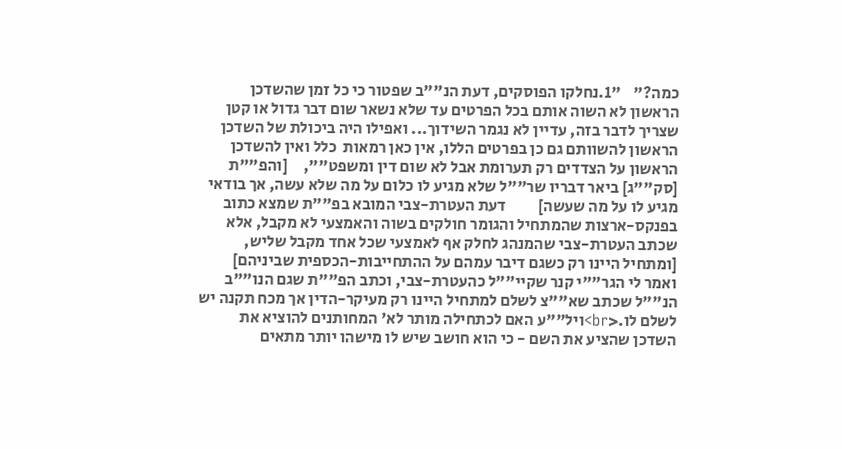כמה?"    "1.נחלקו הפוסקים, דעת הנ""ב שפטור כי כל זמן שהשדכן הראשון לא השוה אותם בכל הפרטים עד שלא נשאר שום דבר גדול או קטן שצריך לדבר בזה, עדיין לא נגמר השידוך... ואפילו היה ביכולת של השדכן הראשון להשוותם גם כן בפרטים הללו, אין כאן רמאות  כלל ואין להשדכן הראשון על הצדדים רק תערומת אבל לא שום דין ומשפט"",     [והפ""ת [סק""ג] ביאר דבריו שר""ל שלא מגיע לו כלום על מה שלא עשה, אך בודאי מגיע לו על מה שעשה]          דעת העטרת-צבי המובא בפ""ת שמצא כתוב בפנקס-ארצות שהמתחיל והגומר חולקים בשוה והאמצעי לא מקבל, אלא שכתב העטרת-צבי שהמנהג לחלק אף לאמצעי שכל אחד מקבל שליש, [ומתחיל היינו רק כשגם דיבר עמהם על ההתחייבות-הכספית שביניהם] ואמר לי הגר""י קנר שקיי""ל כהעטרת-צבי, וכתב הפ""ת שגם הנו""ב הנ""ל שכתב שא""צ לשלם למתחיל היינו רק מעיקר-הדין אך מכח תקנה יש לשלם לו.<br>ויל""ע האם לכתחילה מותר לא' המחותנים להוציא את השדכן שהציע את השם - כי הוא חושב שיש לו מישהו יותר מתאים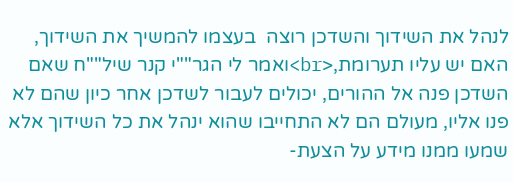לנהל את השידוך והשדכן רוצה  בעצמו להמשיך את השידוך, האם יש עליו תערומת,<br>ואמר לי הגר""י קנר שיל""ח שאם השדכן פנה אל ההורים, יכולים לעבור לשדכן אחר כיון שהם לא פנו אליו, מעולם הם לא התחייבו שהוא ינהל את כל השידוך אלא שמעו ממנו מידע על הצעת-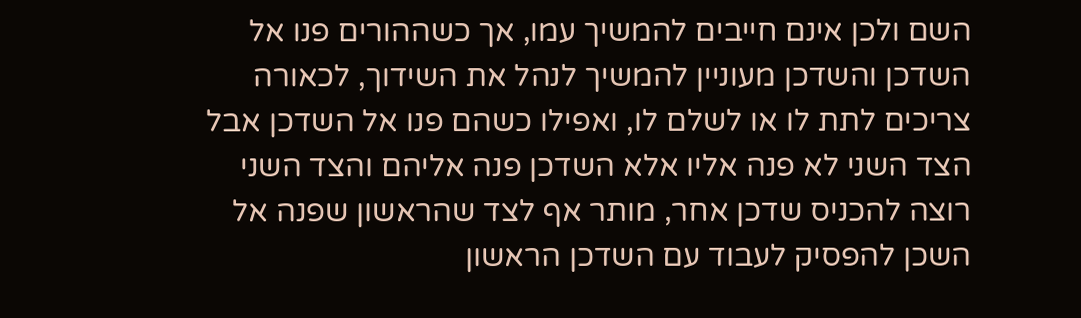השם ולכן אינם חייבים להמשיך עמו, אך כשההורים פנו אל השדכן והשדכן מעוניין להמשיך לנהל את השידוך, לכאורה צריכים לתת לו או לשלם לו, ואפילו כשהם פנו אל השדכן אבל הצד השני לא פנה אליו אלא השדכן פנה אליהם והצד השני רוצה להכניס שדכן אחר, מותר אף לצד שהראשון שפנה אל השכן להפסיק לעבוד עם השדכן הראשון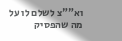וא""צ לשלם לו על מה שהפסיק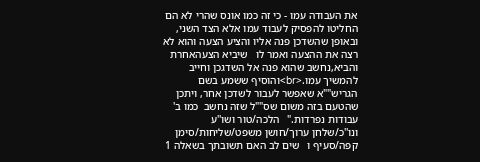את העבודה עמו - כי זה כמו אונס שהרי לא הם החליטו להפסיק לעבוד עמו אלא הצד השני, ובאופן שהשדכן פנה אליו והציע הצעה והוא לא רצה את ההצעה ואמר לו   שיביא הצעהאחרת והביא,נחשב שהוא פנה אל השדגכן וחייב להמשיך עמו.<br>והוסיף ששמע בשם הגריש""א שאפשר לעבור לשדכן אחר, ויתכן שהטעם בזה משום שס""ל שזה נחשב  כמו ב' עבודות נפרדות."   הלכה/טור ושו''ע ונו''כ/שלחן ערוך/חושן משפט/שליחות/סימן קפה/סעיף ו   שים לב האם תשובתך בשאלה 1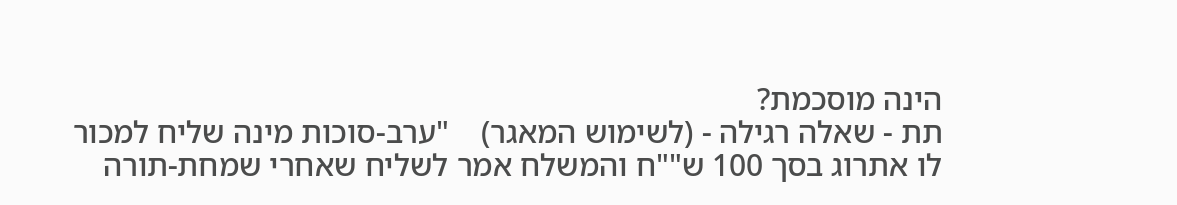הינה מוסכמת?
תת - שאלה רגילה - (לשימוש המאגר)    "ערב-סוכות מינה שליח למכור לו אתרוג בסך 100 ש""ח והמשלח אמר לשליח שאחרי שמחת-תורה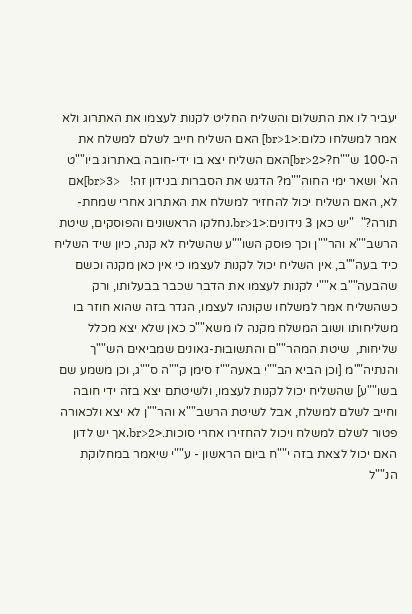יעביר לו את התשלום והשליח החליט לקנות לעצמו את האתרוג ולא אמר למשלחו כלום:<br>1] האם השליח חייב לשלם למשלח את ה-100 ש""ח?<br>2]האם השליח יצא בו ידי-חובה באתרוג ביו""ט הא' ושאר ימי החוה""מ? הדגש את הסברות בנידון זה!   <br>3]אם לא, האם השליח יכול להחזיר למשלח את האתרוג אחרי שמחת-תורה?"  "יש כאן 3 נידונים:<br>1.נחלקו הראשונים והפוסקים, שיטת הרשב""א והר""ן וכך פוסק השו""ע שהשליח לא קנה, כיון שיד השליח כיד בעה""ב, אין השליח יכול לקנות לעצמו כי אין כאן מקנה וכשם שהבעה""ב א""י לקנות לעצמו את הדבר שכבר בבעלותו, ורק כשהשליח אמר למשלחו שקונהו לעצמו, הגדר בזה שהוא חוזר בו משליחותו ושוב המשלח מקנה לו משא""כ כאן שלא יצא מכלל שליחות,  שיטת המהר""ם והתשובות-גאונים שמביאים הש""ך והנתיה""מ [וכן הביא הב""י באעה""ז סימן ק""ה ס""ג, וכן משמע שם בשו""ע] שהשליח יכול לקנות לעצמו, ולשיטתם יצא בזה ידי חובה וחייב לשלם למשלח, אבל לשיטת הרשב""א והר""ן לא יצא ולכאורה פטור לשלם למשלח ויכול להחזירו אחרי סוכות.<br>2.אך יש לדון האם יכול לצאת בזה י""ח ביום הראשון - ע""י שיאמר במחלוקת הנ""ל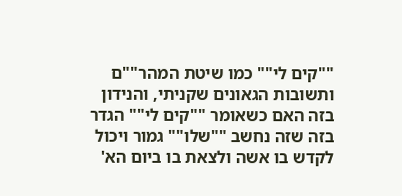""קים לי"" כמו שיטת המהר""ם ותשובות הגאונים שקניתי, והנידון בזה האם כשאומר ""קים לי"" הגדר בזה שזה נחשב ""שלו"" גמור ויכול לקדש בו אשה ולצאת בו ביום הא'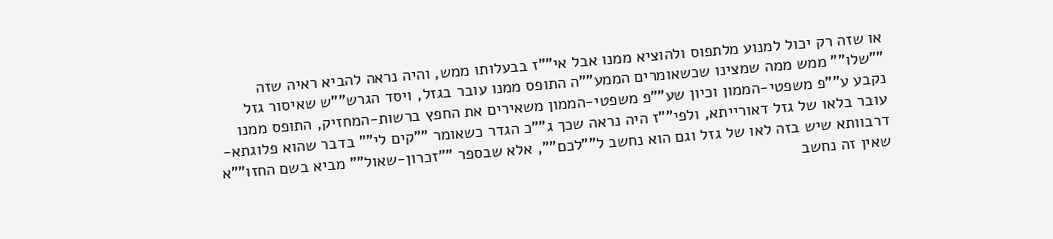או שזה רק יכול למנוע מלתפוס ולהוציא ממנו אבל אי""ז בבעלותו ממש, והיה נראה להביא ראיה שזה ""שלו"" ממש ממה שמצינו שכשאומרים הממע""ה התופס ממנו עובר בגזל, ויסד הגרש""ש שאיסור גזל נקבע ע""פ משפטי-הממון וכיון שע""פ משפטי-הממון משאירים את החפץ ברשות-המחזיק, התופס ממנו עובר בלאו של גזל דאורייתא, ולפי""ז היה נראה שכך ג""כ הגדר כשאומר ""קים לי"" בדבר שהוא פלוגתא-דרבוותא שיש בזה לאו של גזל וגם הוא נחשב ל""לכם"", אלא שבספר ""זכרון-שאול"" מביא בשם החזו""א שאין זה נחשב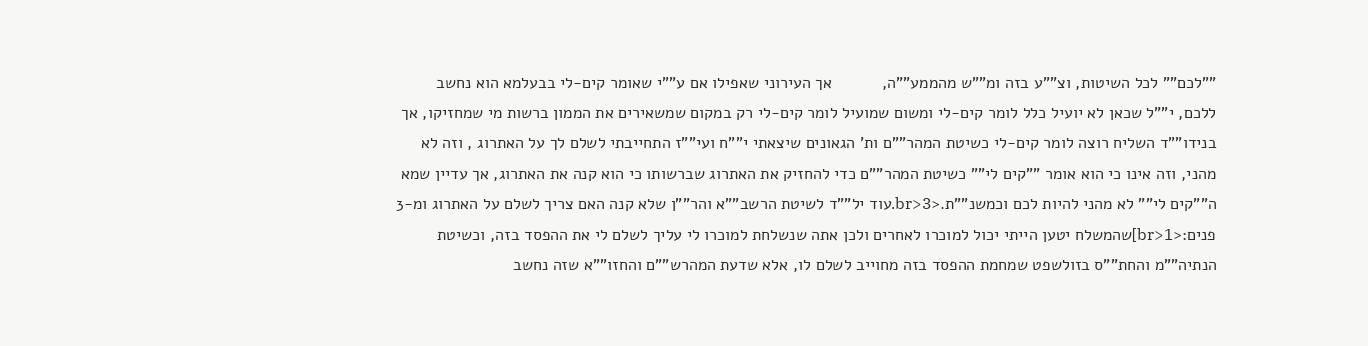""לכם"" לכל השיטות, וצ""ע בזה ומ""ש מהממע""ה,           אך העירוני שאפילו אם ע""י שאומר קים-לי בבעלמא הוא נחשב ללכם, י""ל שכאן לא יועיל כלל לומר קים-לי ומשום שמועיל לומר קים-לי רק במקום שמשאירים את הממון ברשות מי שמחזיקו, אך בנידו""ד השליח רוצה לומר קים-לי כשיטת המהר""ם ות' הגאונים שיצאתי י""ח ועי""ז התחייבתי לשלם לך על האתרוג , וזה לא מהני, וזה אינו כי הוא אומר ""קים לי"" כשיטת המהר""ם כדי להחזיק את האתרוג שברשותו כי הוא קנה את האתרוג, אך עדיין שמא ה""קים לי"" לא מהני להיות לכם וכמשנ""ת.<br>3.עוד יל""ד לשיטת הרשב""א והר""ן שלא קנה האם צריך לשלם על האתרוג ומ-3 פנים:<br>1]שהמשלח יטען הייתי יכול למוכרו לאחרים ולכן אתה שנשלחת למוכרו לי עליך לשלם לי את ההפסד בזה, וכשיטת הנתיה""מ והחת""ס בזולשפט שמחמת ההפסד בזה מחוייב לשלם לו, אלא שדעת המהרש""ם והחזו""א שזה נחשב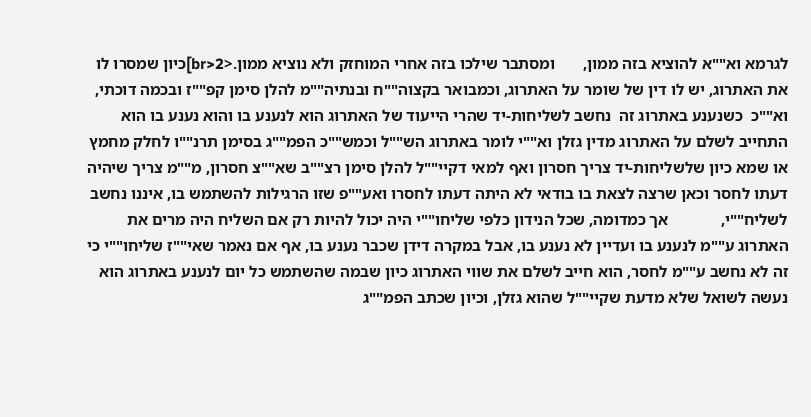לגרמא וא""א להוציא בזה ממון,       ומסתבר שילכו בזה אחרי המוחזק ולא נוציא ממון.<br>2]כיון שמסרו לו את האתרוג, יש לו דין של שומר על האתרוג, וכמבואר בקצוה""ח ובנתיה""מ להלן סימן קפ""ז ובכמה דוכתי, וא""כ  כשנענע באתרוג זה  נחשב לשליחות-יד שהרי הייעוד של האתרוג הוא לנענע בו והוא נענע בו הוא התחייב לשלם על האתרוג מדין גזלן וא""י לומר באתרוג הש""ל וכמש""כ הפמ""ג בסימן תרנ""ו לחלק מחמץ או שמא כיון שלשליחות-יד צריך חסרון ואף למאי דקיי""ל להלן סימן רצ""ב שא""צ חסרון, מ""מ צריך שיהיה דעתו לחסר וכאן שרצה לצאת בו בודאי לא היתה דעתו לחסרו ואע""פ שזו הרגילות להשתמש בו, איננו נחשב לשליח""י,             אך כמדומה, שכל הנידון כלפי שליחו""י היה יכול להיות רק אם השליח היה מרים את האתרוג ע""מ לנענע בו ועדיין לא נענע בו, אבל במקרה דידן שכבר נענע בו, אף אם נאמר שאי""ז שליחו""י כי זה לא נחשב ע""מ לחסר, הוא חייב לשלם את שווי האתרוג כיון שבמה שהשתמש כל יום לנענע באתרוג הוא נעשה לשואל שלא מדעת שקיי""ל שהוא גזלן, וכיון שכתב הפמ""ג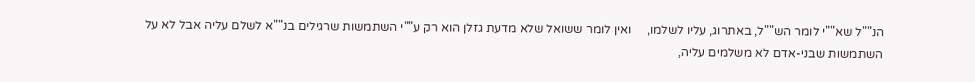הנ""ל שא""י לומר הש""ל, באתרוג, עליו לשלמו,     ואין לומר ששואל שלא מדעת גזלן הוא רק ע""י השתמשות שרגילים בנ""א לשלם עליה אבל לא על השתמשות שבני-אדם לא משלמים עליה,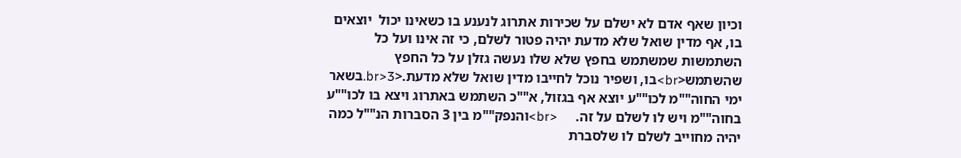וכיון שאף אדם לא ישלם על שכירות אתרוג לנענע בו כשאינו יכול  יוצאים בו, אף מדין שואל שלא מדעת יהיה פטור לשלם, כי זה אינו ועל כל השתמשות שמשתמש בחפץ שלא שלו נעשה גזלן על כל החפץ שהשתמש<br>בו, ושפיר נוכל לחייבו מדין שואל שלא מדעת.<br>3.בשאר ימי החוה""מ לכו""ע יוצא אף בגזול, א""כ השתמש באתרוג ויצא בו לכו""ע בחוה""מ ויש לו לשלם על זה.     <br>והנפק""מ בין 3 הסברות הנ""ל כמה יהיה מחוייב לשלם לו שלסברת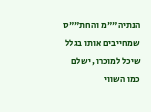הנתיה""מ והחת""ס שמחייבים אותו בגלל שיכל למוכרו, ישלם כמו השווי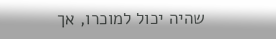שהיה יכול למוכרו, אך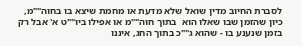לסברת החיוב מדין שואל שלא מדעת או מחמת שיצא בו בחוה""מ, כיון שהזמן שבו שאלו הוא  בתוך חוה""מ או אפילו ביו""ט א' אבל רק בזמן שנענע בו - שהוא ג""כ בתוך החג, איננו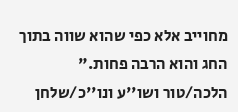מחוייב אלא כפי שהוא שווה בתוך החג והוא הרבה פחות."   הלכה/טור ושו''ע ונו''כ/שלחן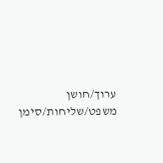ערוך/חושן משפט/שליחות/סימן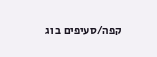קפה/סעיפים ב וג